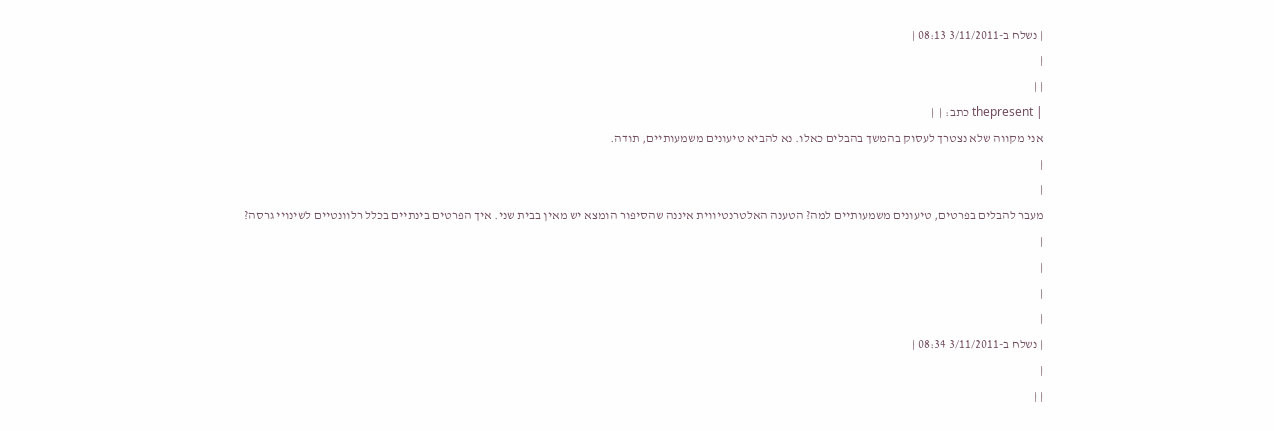| נשלח ב-3/11/2011 08:13 |
|
| |
| thepresent כתב: |  |
אני מקווה שלא נצטרך לעסוק בהמשך בהבלים כאלו. נא להביא טיעונים משמעותיים, תודה.
|
|
מעבר להבלים בפרטים, טיעונים משמעותיים למה? הטענה האלטרנטיווית איננה שהסיפור הומצא יש מאין בבית שני. איך הפרטים בינתיים בכלל רלוונטיים לשינויי גרסה?
|
|
|
|
| נשלח ב-3/11/2011 08:34 |
|
| |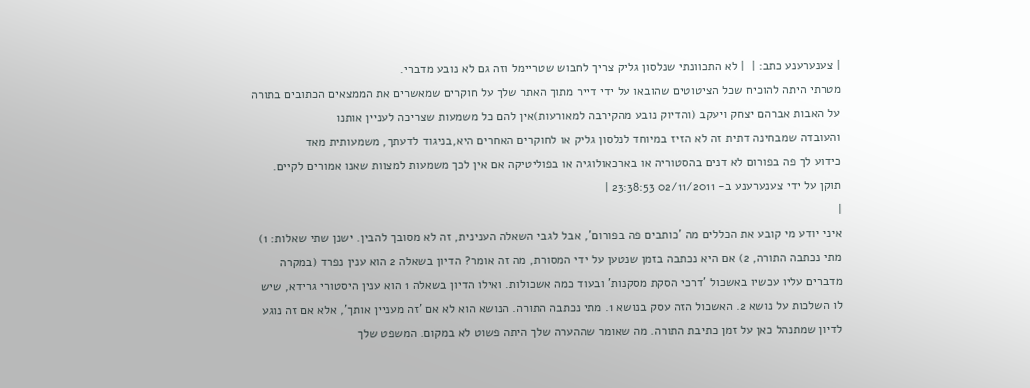| צענערענע כתב: |  | לא התכוונתי שנלסון גליק צריך לחבוש שטריימל וזה גם לא נובע מדברי.
מטרתי היתה להוכיח שכל הציטוטים שהובאו על ידי דייר מתוך האתר שלך על חוקרים שמאשרים את הממצאים הכתובים בתורה על האבות אברהם יצחק ויעקב (והדיוק נובע מהקירבה למאורעות)אין להם כל משמעות שצריכה לעניין אותנו
והעובדה שמבחינה דתית זה לא הזיז במיוחד לנלסון גליק או לחוקרים האחרים היא,בניגוד לדעתך, משמעותית מאד
כידוע לך פה בפורום לא דנים בהסטוריה או בארכאולוגיה או בפוליטיקה אם אין לכך משמעות למצוות שאנו אמורים לקיים.
תוקן על ידי צענערענע ב- 02/11/2011 23:38:53 |
|
איני יודע מי קובע את הכללים מה 'כותבים פה בפורום', אבל לגבי השאלה הענינית, זה לא מסובך להבין. ישנן שתי שאלות: 1) מתי נכתבה התורה, 2) אם היא נכתבה בזמן שנטען על ידי המסורת, מה זה אומר? הדיון בשאלה 2 הוא ענין נפרד (במקרה מדברים עליו עכשיו באשכול 'דרכי הסקת מסקנות' ובעוד כמה אשכולות. ואילו הדיון בשאלה 1 הוא ענין היסטורי גרידא, שיש לו השלכות על נושא 2. האשכול הזה עסק בנושא 1. מתי נכתבה התורה. הנושא הוא לא אם 'זה מעניין אותך', אלא אם זה נוגע לדיון שמתנהל כאן על זמן כתיבת התורה. מה שאומר שההערה שלך היתה פשוט לא במקום. המשפט שלך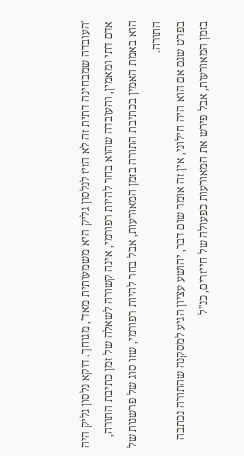'העובדה שמבחינה דתית זה לא הזיז לנלסון גליק היא משמעותית מאד', מגוחך. דוקא נלסון גליק היה אדם דתי ומאמין, והעובדה שהוא בחר להיות רפורמי, אינה קשורה לשאלה של זמן כתיבת התורה, הוא באמת האמין בכתיבת התורה בזמן המאורעות, אבל בחר להיות רפורמי, שזו סוג של פרשנות של התורה.
בפרט שגם אם הוא היה חילוני, אין זה אומר שום דבר, יהושע עציון הגיע למסקנה שהתורה נכתבה בזמן המאורעות, אבל פירש את המאורעות כפעולה של חייזרים, כנ"ל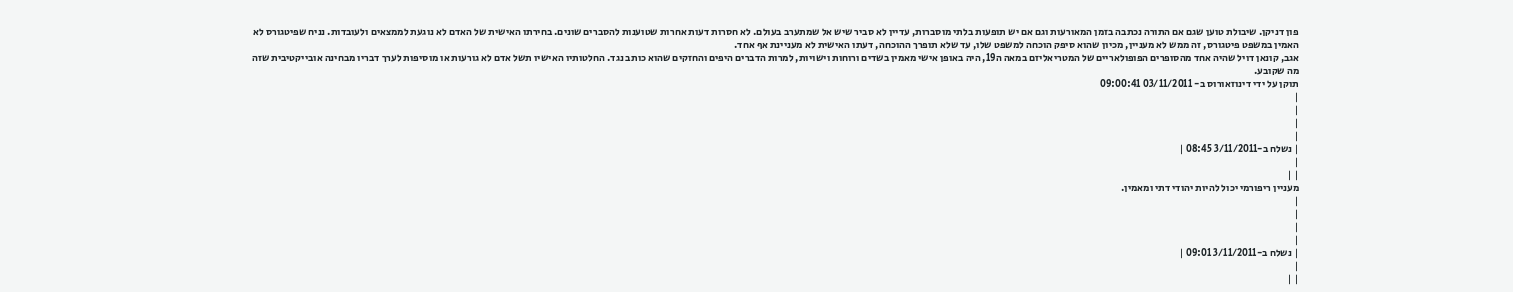פון דניקן. שיבולת טוען שגם אם התורה נכתבה בזמן המאורעות וגם אם יש תופעות בלתי מוסברות, עדיין לא סביר שיש אל שמתערב בעולם. לא חסרות דעות אחרות שטוענות להסברים שונים. בחירתו האישית של האדם לא נוגעת לממצאים ולעובדות. נניח שפיטגורס לא האמין במשפט פיטגורס, זה ממש לא מעניין, מכיון שהוא סיפק הוכחה למשפט שלו, עד שלא תופרך ההוכחה, דעתו האישית לא מעניינת אף אחד.
אגב, קונאן דויל שהיה אחד מהסופרים הפופולאריים של המטריאליזם במאה ה19, היה באופן אישי מאמין בשדים ורוחות וישויות, למרות הדברים היפים והחזקים שהוא כותב נגד. החלטותיו האישיו תשל אדם לא גורעות או מוסיפות לערך דבריו מבחינה אובייקטיבית שזה מה שקובע.
תוקן על ידי דינוזאורוס ב- 03/11/2011 09:00:41
|
|
|
|
| נשלח ב-3/11/2011 08:45 |
|
| |
מעניין ריפורמי יכול להיות יהודי דתי ומאמין.
|
|
|
|
| נשלח ב-3/11/2011 09:01 |
|
| |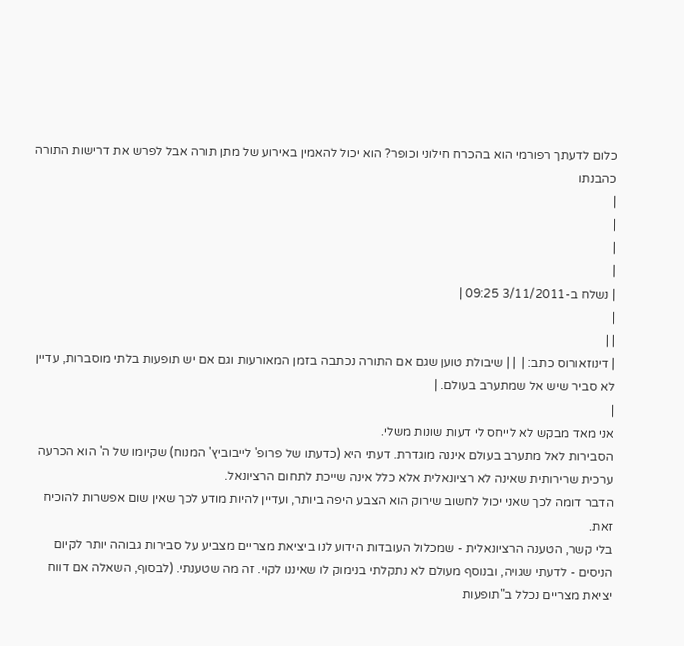כלום לדעתך רפורמי הוא בהכרח חילוני וכופר? הוא יכול להאמין באירוע של מתן תורה אבל לפרש את דרישות התורה כהבנתו
|
|
|
|
| נשלח ב-3/11/2011 09:25 |
|
| |
| דינוזאורוס כתב: |  | | שיבולת טוען שגם אם התורה נכתבה בזמן המאורעות וגם אם יש תופעות בלתי מוסברות, עדיין לא סביר שיש אל שמתערב בעולם. |
|
אני מאד מבקש לא לייחס לי דעות שונות משלי.
הסבירות לאל מתערב בעולם איננה מוגדרת. דעתי היא (כדעתו של פרופ' לייבוביץ' המנוח) שקיומו של ה' הוא הכרעה ערכית שרירותית שאינה לא רציונאלית אלא כלל אינה שייכת לתחום הרציונאל.
הדבר דומה לכך שאני יכול לחשוב שירוק הוא הצבע היפה ביותר, ועדיין להיות מודע לכך שאין שום אפשרות להוכיח זאת.
בלי קשר, הטענה הרציונאלית - שמכלול העובדות הידוע לנו ביציאת מצריים מצביע על סבירות גבוהה יותר לקיום הניסים - לדעתי שגויה, ובנוסף מעולם לא נתקלתי בנימוק לו שאיננו לקוי. זה מה שטענתי. (לבסוף, השאלה אם דווח יציאת מצריים נכלל ב"תופעות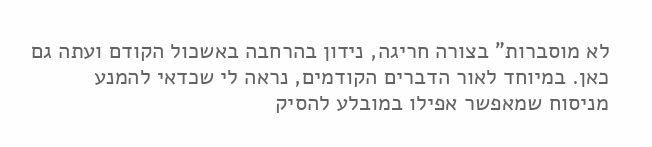לא מוסברות" בצורה חריגה, נידון בהרחבה באשכול הקודם ועתה גם כאן. במיוחד לאור הדברים הקודמים, נראה לי שכדאי להמנע מניסוח שמאפשר אפילו במובלע להסיק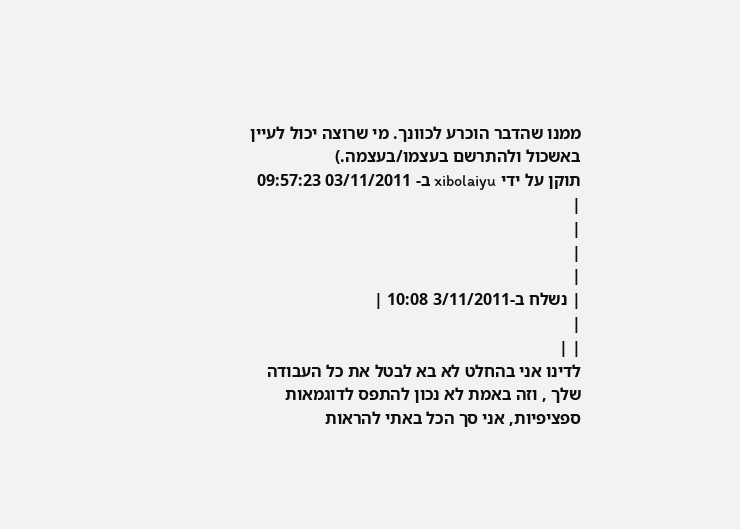ממנו שהדבר הוכרע לכוונך. מי שרוצה יכול לעיין באשכול ולהתרשם בעצמו/בעצמה.)
תוקן על ידי xibolaiyu ב- 03/11/2011 09:57:23
|
|
|
|
| נשלח ב-3/11/2011 10:08 |
|
| |
לדינו אני בהחלט לא בא לבטל את כל העבודה שלך , וזה באמת לא נכון להתפס לדוגמאות ספציפיות, אני סך הכל באתי להראות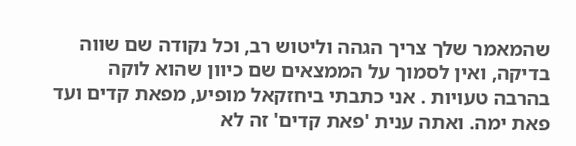שהמאמר שלך צריך הגהה וליטוש רב, וכל נקודה שם שווה בדיקה, ואין לסמוך על הממצאים שם כיוון שהוא לוקה בהרבה טעויות . אני כתבתי ביחזקאל מופיע, מפאת קדים ועד פאת ימה. ואתה ענית 'פאת קדים' זה לא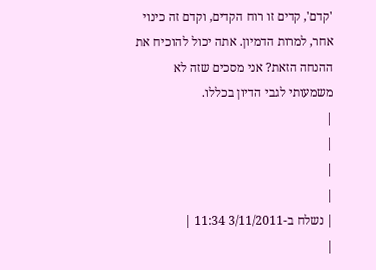'קדם', קדים זו רוח הקדים, וקדם זה כינוי אחר, למרות הדמיון. אתה יכול להוכיח את ההנחה הזאת? אני מסכים שזה לא משמעותי לגבי הדיון בכללו.
|
|
|
|
| נשלח ב-3/11/2011 11:34 |
|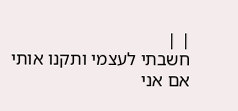| |
חשבתי לעצמי ותקנו אותי אם אני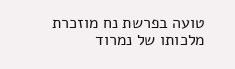טועה בפרשת נח מוזכרת מלכותו של נמרוד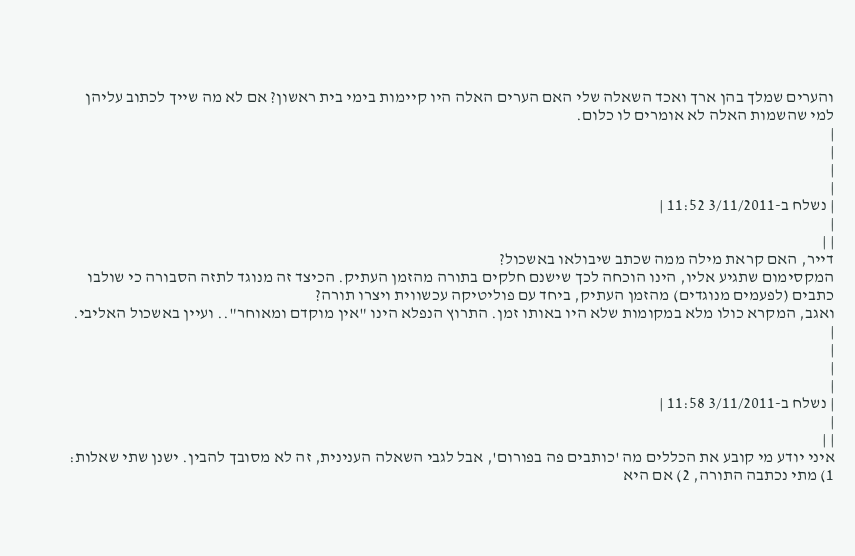והערים שמלך בהן ארך ואכד השאלה שלי האם הערים האלה היו קיימות בימי בית ראשון? אם לא מה שייך לכתוב עליהן למי שהשמות האלה לא אומרים לו כלום.
|
|
|
|
| נשלח ב-3/11/2011 11:52 |
|
| |
דייר, האם קראת מילה ממה שכתב שיבולאו באשכול?
המקסימום שתגיע אליו, הינו הוכחה לכך שישנם חלקים בתורה מהזמן העתיק. הכיצד זה מנוגד לתזה הסבורה כי שולבו כתבים (לפעמים מנוגדים) מהזמן העתיק, ביחד עם פוליטיקה עכשווית ויצרו תורה?
ואגב, המקרא כולו מלא במקומות שלא היו באותו זמן. התרוץ הנפלא הינו "אין מוקדם ומאוחר".. ועיין באשכול האליבי.
|
|
|
|
| נשלח ב-3/11/2011 11:58 |
|
| |
איני יודע מי קובע את הכללים מה 'כותבים פה בפורום', אבל לגבי השאלה הענינית, זה לא מסובך להבין. ישנן שתי שאלות: 1) מתי נכתבה התורה, 2) אם היא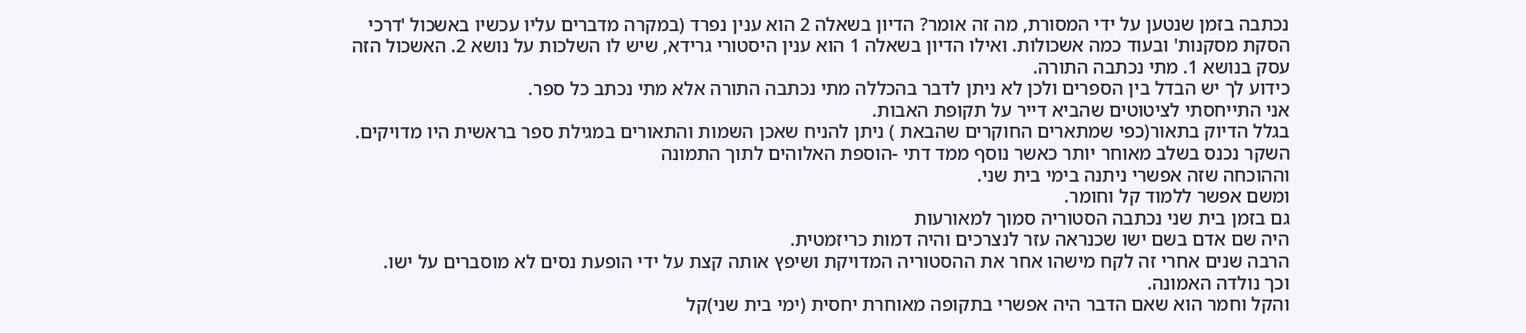נכתבה בזמן שנטען על ידי המסורת, מה זה אומר? הדיון בשאלה 2 הוא ענין נפרד (במקרה מדברים עליו עכשיו באשכול 'דרכי הסקת מסקנות' ובעוד כמה אשכולות. ואילו הדיון בשאלה 1 הוא ענין היסטורי גרידא, שיש לו השלכות על נושא 2. האשכול הזה עסק בנושא 1. מתי נכתבה התורה.
כידוע לך יש הבדל בין הספרים ולכן לא ניתן לדבר בהכללה מתי נכתבה התורה אלא מתי נכתב כל ספר.
אני התייחסתי לציטוטים שהביא דייר על תקופת האבות.
בגלל הדיוק בתאור(כפי שמתארים החוקרים שהבאת ) ניתן להניח שאכן השמות והתאורים במגילת ספר בראשית היו מדויקים.
השקר נכנס בשלב מאוחר יותר כאשר נוסף ממד דתי -הוספת האלוהים לתוך התמונה
וההוכחה שזה אפשרי ניתנה בימי בית שני.
ומשם אפשר ללמוד קל וחומר.
גם בזמן בית שני נכתבה הסטוריה סמוך למאורעות
היה שם אדם בשם ישו שכנראה עזר לנצרכים והיה דמות כריזמטית.
הרבה שנים אחרי זה לקח מישהו אחר את ההסטוריה המדויקת ושיפץ אותה קצת על ידי הופעת נסים לא מוסברים על ישו.
וכך נולדה האמונה.
והקל וחמר הוא שאם הדבר היה אפשרי בתקופה מאוחרת יחסית (ימי בית שני)קל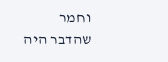וחמר שהדבר היה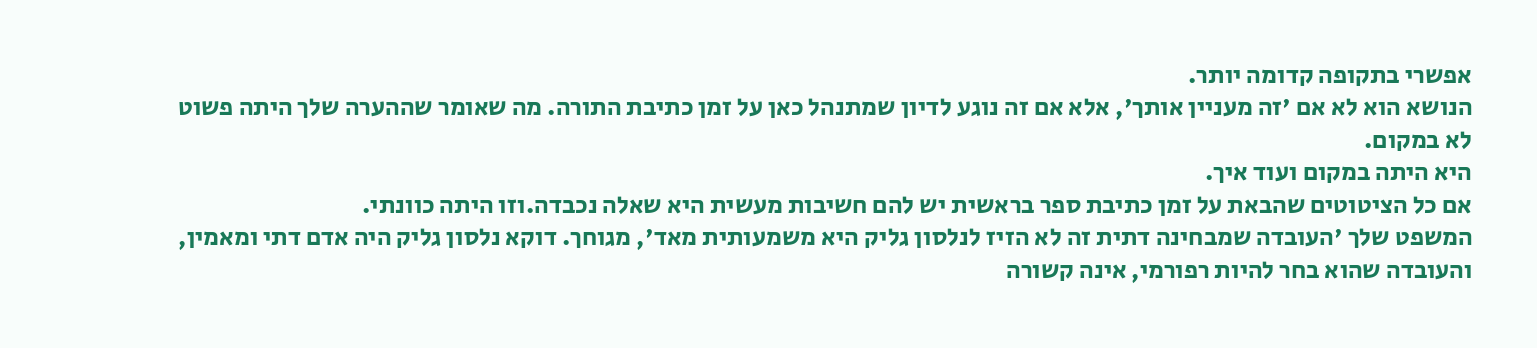אפשרי בתקופה קדומה יותר.
הנושא הוא לא אם 'זה מעניין אותך', אלא אם זה נוגע לדיון שמתנהל כאן על זמן כתיבת התורה. מה שאומר שההערה שלך היתה פשוט לא במקום.
היא היתה במקום ועוד איך.
אם כל הציטוטים שהבאת על זמן כתיבת ספר בראשית יש להם חשיבות מעשית היא שאלה נכבדה.וזו היתה כוונתי.
המשפט שלך 'העובדה שמבחינה דתית זה לא הזיז לנלסון גליק היא משמעותית מאד', מגוחך. דוקא נלסון גליק היה אדם דתי ומאמין, והעובדה שהוא בחר להיות רפורמי, אינה קשורה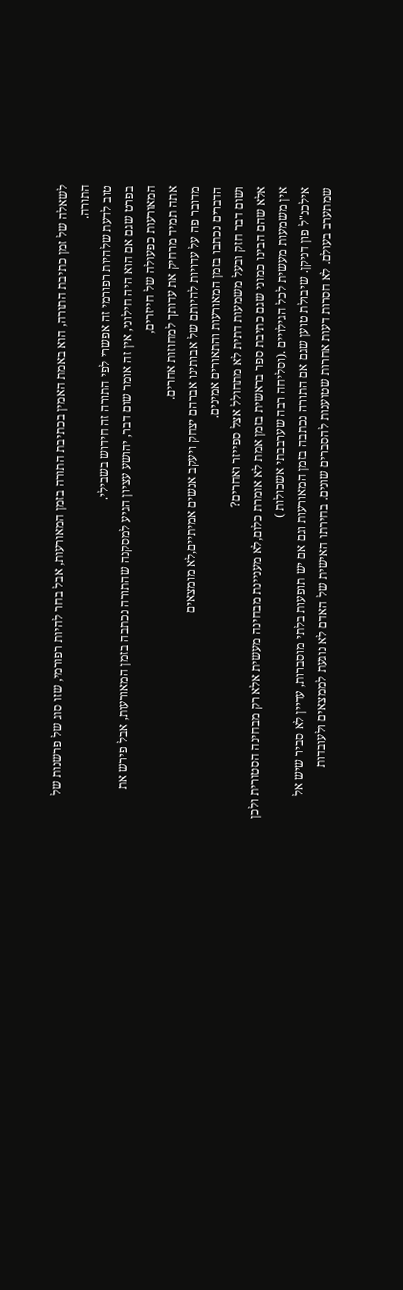לשאלה של זמן כתיבת התורה, הוא באמת האמין בכתיבת התורה בזמן המאורעות, אבל בחר להיות רפורמי, שזו סוג של פרשנות של התורה.
טוב לדעת שלהיות רפורמי זה אפשרי לפי התורה זה חידוש בשבילי.
בפרט שגם אם הוא היה חילוני, אין זה אומר שום דבר, יהושע עציון הגיע למסקנה שהתורה נכתבה בזמן המאורעות, אבל פירש את המאורעות כפעולה של חייזרים,
אתה תמיד מרחיק את עדותך למחוזות אחרים.
מדובר פה על עדויות להיותם של אבותינו אברהם יצחק ויעקב אנשים אמיתיים,לא מומצאים
הדברים נכתבו בזמן המאורעות והתאורים אמינים.
ושום דבר חזק ובעל משמעות דתית לא מתחולל אצל ספייזר ואחרים?
אלא שהם הבינו כמוני שגם כתיבת ספר בראשית בזמן אמת לא אומרת כלום,לא מעניינת מבחינה מעשית אלא רק מבחינה הסטורית ולכן אין משמעות מעשית לכל הגילויים .(וסליחה רבה שערבבתי אשכולות )
אילכנ"ל פון דניקן. שיבולת טוען שגם אם התורה נכתבה בזמן המאורעות וגם אם יש תופעות בלתי מוסברות, עדיין לא סביר שיש אל שמתערב בעולם. לא חסרות דעות אחרות שטוענות להסברים שונים. בחירתו האישית של האדם לא נוגעת לממצאים ולעובדות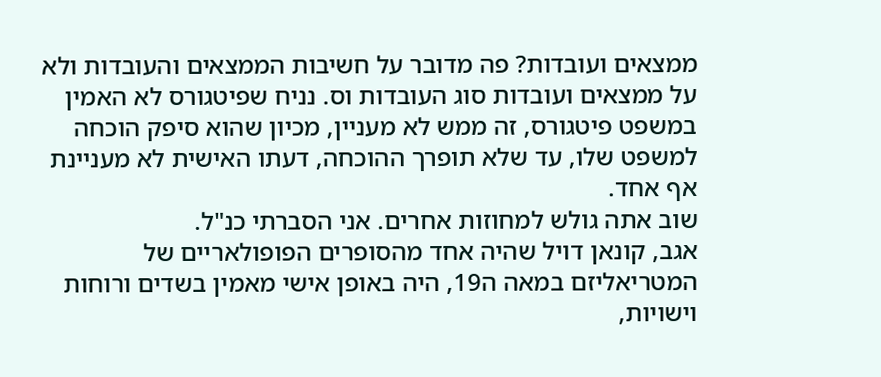ממצאים ועובדות? פה מדובר על חשיבות הממצאים והעובדות ולא על ממצאים ועובדות סוג העובדות וס. נניח שפיטגורס לא האמין במשפט פיטגורס, זה ממש לא מעניין, מכיון שהוא סיפק הוכחה למשפט שלו, עד שלא תופרך ההוכחה, דעתו האישית לא מעניינת אף אחד.
שוב אתה גולש למחוזות אחרים. אני הסברתי כנ"ל.
אגב, קונאן דויל שהיה אחד מהסופרים הפופולאריים של המטריאליזם במאה ה19, היה באופן אישי מאמין בשדים ורוחות וישויות,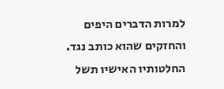למרות הדברים היפים והחזקים שהוא כותב נגד. החלטותיו האישיו תשל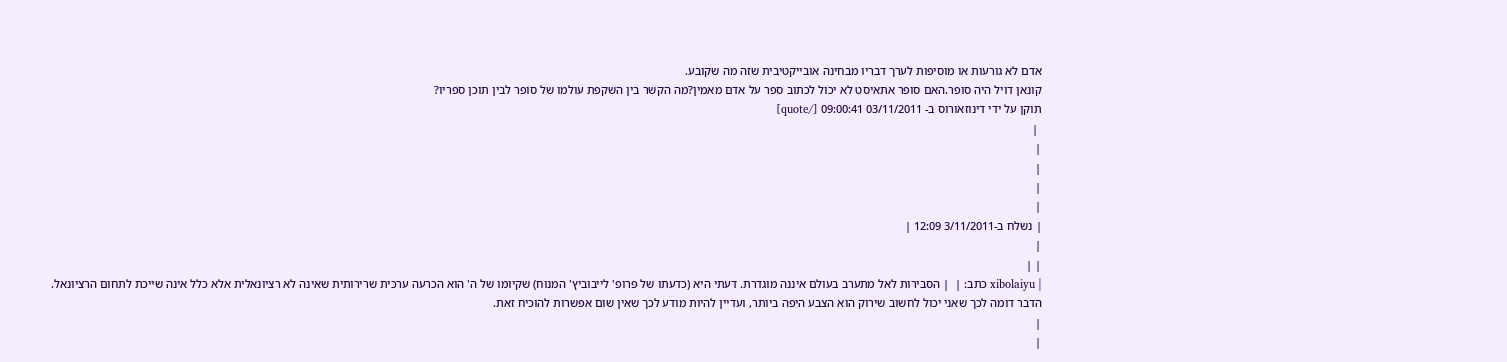אדם לא גורעות או מוסיפות לערך דבריו מבחינה אובייקטיבית שזה מה שקובע.
קונאן דויל היה סופר.האם סופר אתאיסט לא יכול לכתוב ספר על אדם מאמין?מה הקשר בין השקפת עולמו של סופר לבין תוכן ספריו?
תוקן על ידי דינוזאורוס ב- 03/11/2011 09:00:41 [/quote]
 |
|
|
|
|
| נשלח ב-3/11/2011 12:09 |
|
| |
| xibolaiyu כתב: |  | הסבירות לאל מתערב בעולם איננה מוגדרת. דעתי היא (כדעתו של פרופ' לייבוביץ' המנוח) שקיומו של ה' הוא הכרעה ערכית שרירותית שאינה לא רציונאלית אלא כלל אינה שייכת לתחום הרציונאל.
הדבר דומה לכך שאני יכול לחשוב שירוק הוא הצבע היפה ביותר, ועדיין להיות מודע לכך שאין שום אפשרות להוכיח זאת.
|
|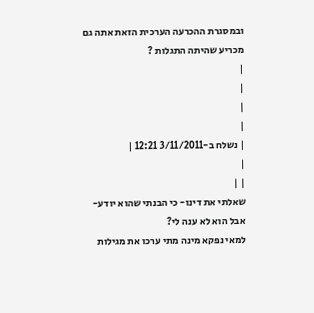ובמסגרת ההכרעה הערכית הזאת אתה גם מכריע שהיתה התגלות ?
|
|
|
|
| נשלח ב-3/11/2011 12:21 |
|
| |
שאלתי את דינו- כי הבנתי שהוא יודע- אבל הוא לא ענה לי?
למאי נפקא מינה מתי ערכו את מגילות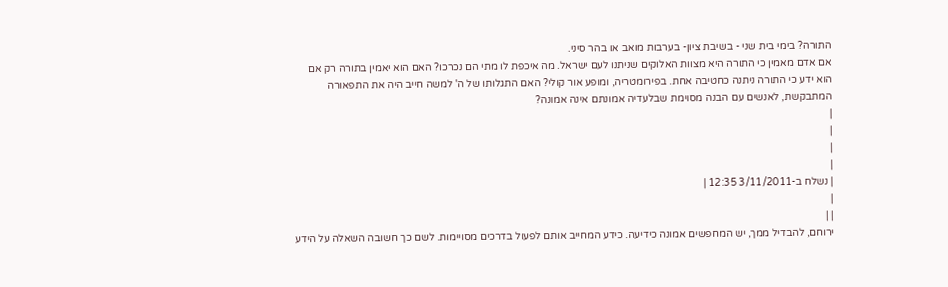התורה? בימי בית שני - בשיבת ציון- בערבות מואב או בהר סיני.
אם אדם מאמין כי התורה היא מצוות האלוקים שניתנו לעם ישראל. מה איכפת לו מתי הם נכרכו? האם הוא יאמין בתורה רק אם הוא ידע כי התורה ניתנה כחטיבה אחת. בפירומטריה, ומופע אור קולי? האם התגלותו של ה' למשה חייב היה את התפאורה המתבקשת, לאנשים עם הבנה מסוימת שבלעדיה אמונתם אינה אמונה?
|
|
|
|
| נשלח ב-3/11/2011 12:35 |
|
| |
ירוחם, להבדיל ממך, יש המחפשים אמונה כידיעה. כידע המחייב אותם לפעול בדרכים מסויימות. לשם כך חשובה השאלה על הידע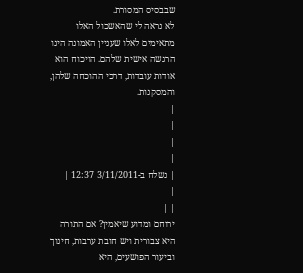שבבסיס המסורת.
לא נראה לי שהאשכול האלו מתאימים לאלו שעניין האמונה הינו הרגשה אישית שלהם. הויכוח הוא אודות עובדות, דרכי ההוכחה שלהן, והמסקנות.
|
|
|
|
| נשלח ב-3/11/2011 12:37 |
|
| |
ירוחם ומדוע שיאמין? אם התורה היא צבורית ויש חובת ערבות, חינוך וביעור הפושעים, היא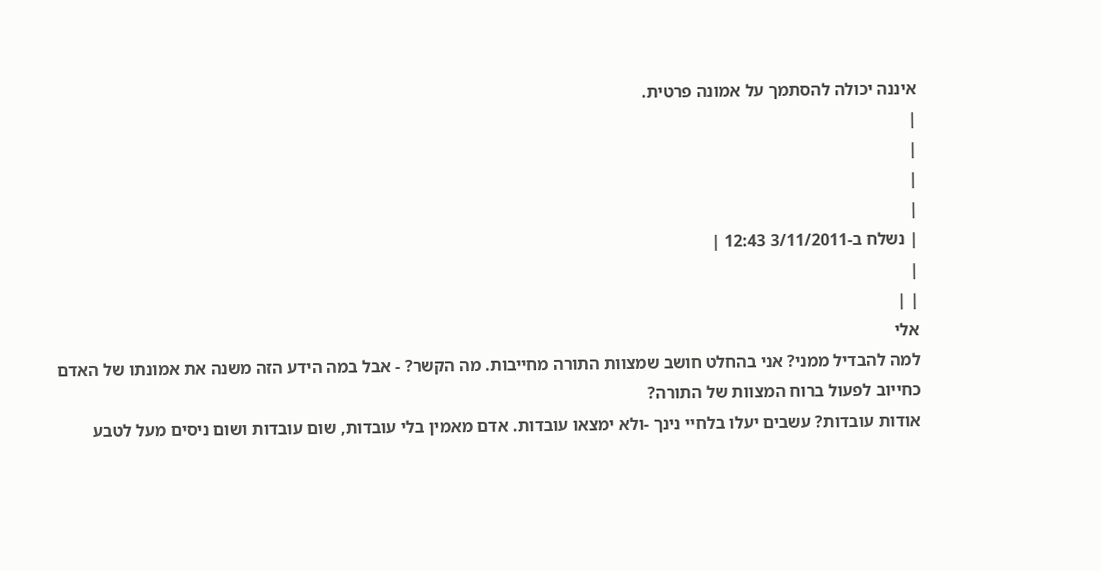איננה יכולה להסתמך על אמונה פרטית.
|
|
|
|
| נשלח ב-3/11/2011 12:43 |
|
| |
אלי
למה להבדיל ממני? אני בהחלט חושב שמצוות התורה מחייבות. מה הקשר? - אבל במה הידע הזה משנה את אמונתו של האדם כחייוב לפעול ברוח המצוות של התורה?
אודות עובדות? עשבים יעלו בלחיי נינך -ולא ימצאו עובדות. אדם מאמין בלי עובדות, שום עובדות ושום ניסים מעל לטבע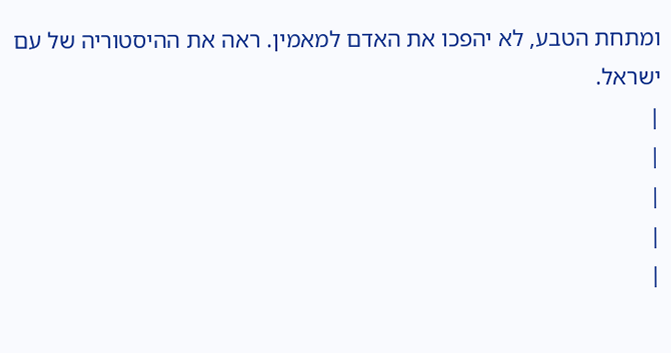ומתחת הטבע, לא יהפכו את האדם למאמין. ראה את ההיסטוריה של עם ישראל.
|
|
|
|
|